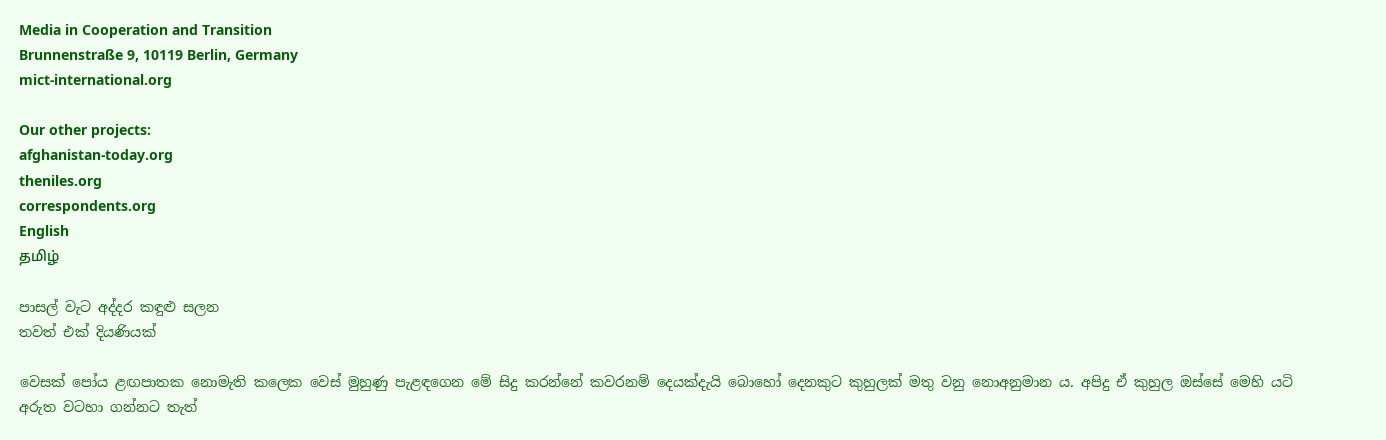Media in Cooperation and Transition
Brunnenstraße 9, 10119 Berlin, Germany
mict-international.org

Our other projects:
afghanistan-today.org
theniles.org
correspondents.org
English
தமிழ்

පාසල් වැට අද්දර කඳුළු සලන
තවත් එක් දියණියක්

වෙසක් පෝය ළඟපාතක නොමැති කලෙක වෙස් මුහුණු පැළඳගෙන මේ සිදු කරන්නේ කවරනම් දෙයක්දැයි බොහෝ දෙනකුට කුහුලක් මතු වනු නොඅනුමාන ය. අපිදු ඒ කුහුල ඔස්සේ මෙහි යටි අරුත වටහා ගන්නට තැත්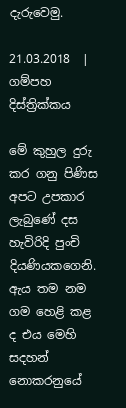දැරුවෙමු.

21.03.2018  |
ගම්පහ දිස්ත්‍රික්කය

මේ කුහුල දුරු කර ගනු පිණිස අපට උපකාර ලැබුණේ දස හැවිරිදි පුංචි දියණියකගෙනි. ඇය තම නම ගම හෙළි කළ ද එය මෙහි සදහන්
නොකරනුයේ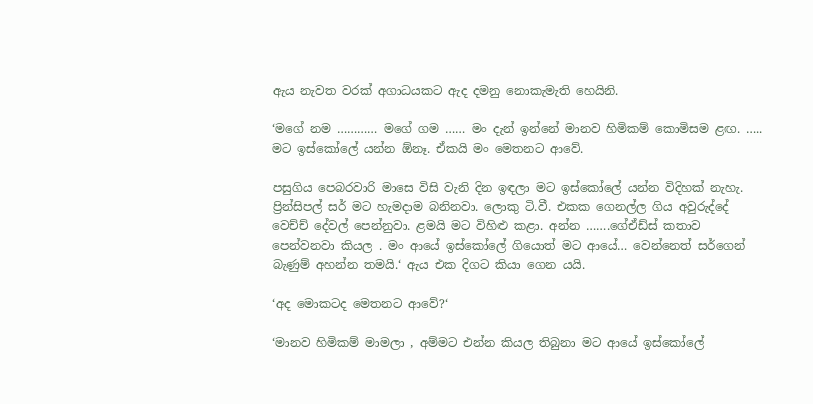ඇය නැවත වරක් අගාධයකට ඇද දමනු නොකැමැති හෙයිනි.

‘මගේ නම ………… මගේ ගම …… මං දැන් ඉන්නේ මානව හිමිකම් කොමිසම ළඟ. ….. මට ඉස්කෝලේ යන්න ඕනෑ. ඒකයි මං මෙතනට ආවේ.

පසුගිය පෙබරවාරි මාසෙ විසි වැනි දින ඉඳලා මට ඉස්කෝලේ යන්න විදිහක් නැහැ. ප්‍රින්සිපල් සර් මට හැමදාම බනිනවා. ලොකු ටි.වී. එකක ගෙනල්ල ගිය අවුරුද්දේ වෙච්ච් දේවල් පෙන්නුවා. ළමයි මට විහිළු කළා. අන්න …….ගේඒඩ්ස් කතාව පෙන්වනවා කියල . මං ආයේ ඉස්කෝලේ ගියොත් මට ආයේ… වෙන්නෙත් සර්ගෙන් බැණුම් අහන්න තමයි.‘ ඇය එක දිගට කියා ගෙන යයි.

‘අද මොකටද මෙතනට ආවේ?‘

‘මානව හිමිකම් මාමලා , අම්මට එන්න කියල තිබුනා මට ආයේ ඉස්කෝලේ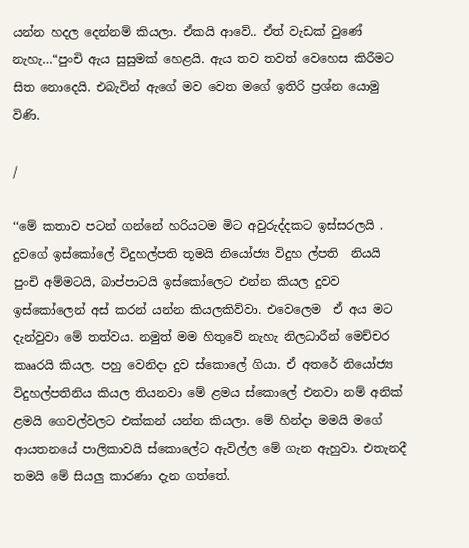යන්න හදල දෙන්නම් කියලා. ඒකයි ආවේ.. ඒත් වැඩක් වුණේ නැහැ…“පුංචි ඇය සුසුමක් හෙළයි. ඇය තව තවත් වෙහෙස කිරීමට සිත නොදෙයි. එබැවින් ඇගේ මව වෙත මගේ ඉතිරි ප්‍රශ්න යොමු විණි.

/

‘‘මේ කතාව පටන් ගන්නේ හරියටම මිට අවුරුද්දකට ඉස්සරලයි . දුවගේ ඉස්කෝලේ විදුහල්පති තූමයි නියෝජ්‍ය විදුහ ල්පති  නියයි පුංචි අම්මටයි, බාප්පාටයි ඉස්කෝලෙට එන්න කියල දුවව ඉස්කෝලෙන් අස් කරන් යන්න කියලකිව්වා. එවෙලෙම  ඒ අය මට දැන්වුවා මේ තත්වය. නමුත් මම හිතුවේ නැහැ නිලධාරීන් මෙච්චර කෲරයි කියල. පහු වෙනිදා දුව ස්කොලේ ගියා. ඒ අතරේ නියෝජ්‍ය විදුහල්පතිනිය කියල තියනවා මේ ළමය ස්කොලේ එනවා නම් අනික් ළමයි ගෙවල්වලට එක්කන් යන්න කියලා. මේ හින්දා මමයි මගේ ආයතනයේ පාලිකාවයි ස්කොලේට ඇවිල්ල මේ ගැන ඇහුවා. එතැනදී තමයි මේ සියලු කාරණා දැන ගත්තේ.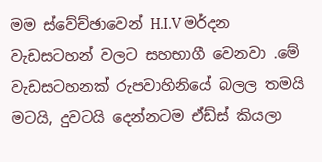මම ස්වේච්ඡාවෙන් H.I.V මර්දන වැඩසටහන් වලට සහභාගී වෙනවා .මේ වැඩසටහනක් රුපවාහිනියේ බලල තමයි මටයි, දුවටයි දෙන්නටම ඒඩ්ස් කියලා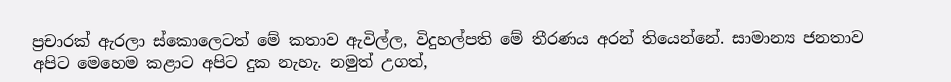ප්‍රචාරක් ඇරලා ස්කොලෙටත් මේ කතාව ඇවිල්ල, විදුහල්පති මේ තීරණය අරන් තියෙන්නේ. සාමාන්‍ය ජනතාව අපිට මෙහෙම කළාට අපිට දුක නැහැ. නමුත් උගත්,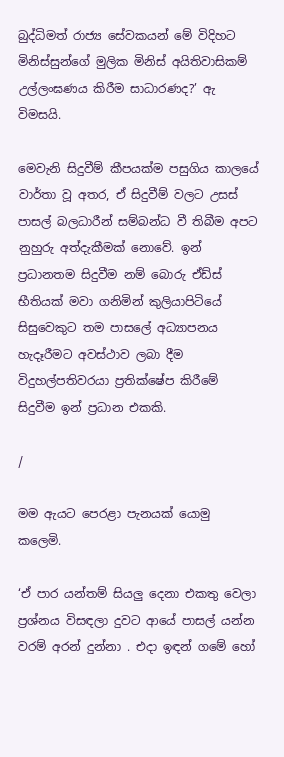බුද්ධිමත් රාජ්‍ය සේවකයන් මේ විදිහට මිනිස්සුන්ගේ මුලික මිනිස් අයිතිවාසිකම් උල්ලංඝණය කිරීම සාධාරණද?’ ඇ විමසයි.

මෙවැනි සිදුවීම් කීපයක්ම පසුගිය කාලයේ වාර්තා වූ අතර, ඒ සිදුවීම් වලට උසස් පාසල් බලධාරීන් සම්බන්ධ වී තිබීම අපට නුහුරු අත්දැකීමක් නොවේ. ඉන් ප්‍රධානතම සිදුවීම නම් බොරු ඒඩ්ස් භීතියක් මවා ගනිමින් කුලියාපිටියේ සිසුවෙකුට තම පාසලේ අධ්‍යාපනය හැදෑරීමට අවස්ථාව ලබා දීම විදුහල්පතිවරයා ප්‍රතික්ෂේප කිරීමේ සිදුවීම ඉන් ප්‍රධාන එකකි.

/

මම ඇයට පෙරළා පැනයක් යොමු කලෙමි.

‘ඒ පාර යන්තම් සියලු දෙනා එකතු වෙලා ප්‍රශ්නය විසඳලා දුවට ආයේ පාසල් යන්න වරම් අරන් දුන්නා . එදා ඉඳන් ගමේ හෝ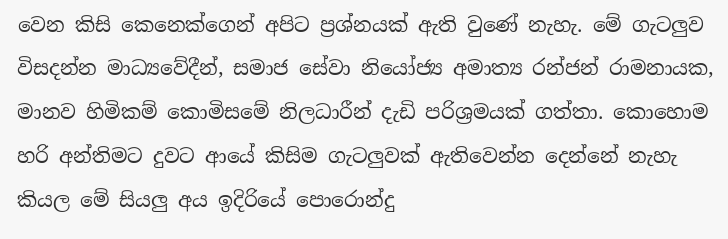වෙන ‍කිසි කෙනෙක්ගෙන් අපිට ප්‍රශ්නයක් ඇති වුණේ නැහැ. මේ ගැටලුව විසදන්න මාධ්‍යවේදීන්, සමාජ සේවා නියෝජ්‍ය අමාත්‍ය රන්ජන් රාමනායක, මානව හිමිකම් කොමිසමේ නිලධාරීන් දැඩි පරිශ්‍රමයක් ගත්තා. කොහොම හරි අන්තිමට දුවට ආයේ කිසිම ගැටලුවක් ඇතිවෙන්න දෙන්නේ නැහැ කියල මේ සියලු අය ඉදිරියේ පොරොන්දු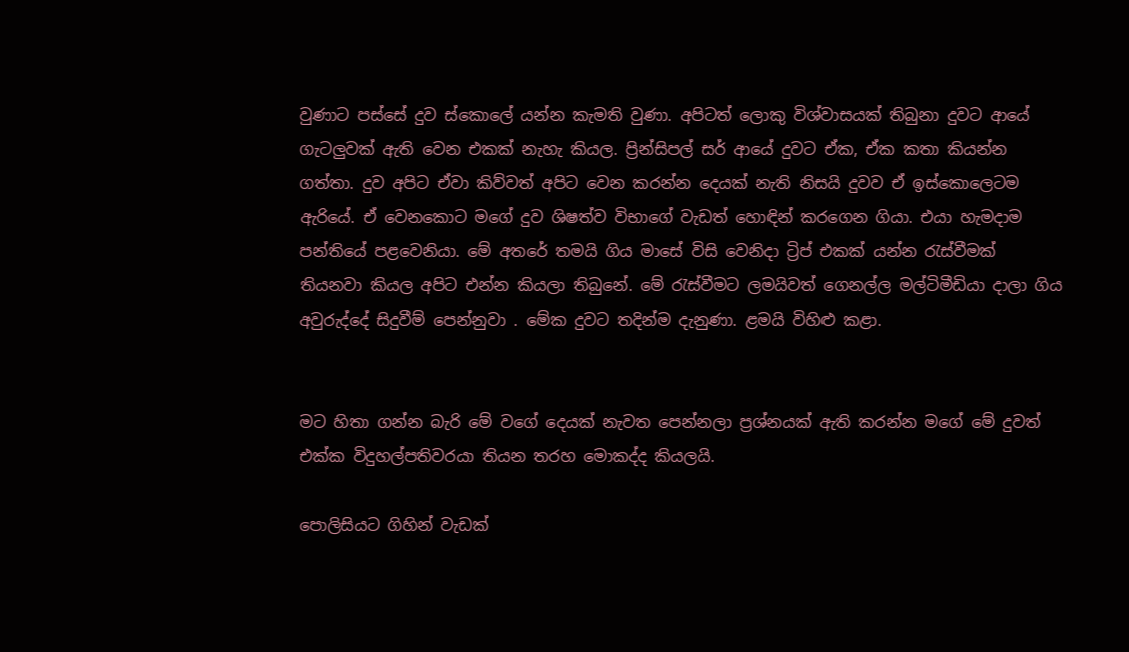වුණාට පස්සේ දුව ස්කොලේ යන්න කැමති වුණා. අපිටත් ලොකු විශ්වාසයක් තිබුනා දුවට ආයේ ගැටලුවක් ඇති වෙන එකක් නැහැ කියල. ප්‍රින්සිපල් සර් ආයේ දුවට ඒක, ඒක කතා කියන්න ගත්තා. දුව අපිට ඒවා කිව්වත් අපිට වෙන කරන්න දෙයක් නැති නිසයි දුවව ඒ ඉස්කොලෙටම ඇරියේ. ඒ වෙනකොට මගේ දුව ශිෂත්ව විභාගේ වැඩත් හොඳින් කරගෙන ගියා. එයා හැමදාම පන්තියේ පළවෙනියා. මේ අතරේ තමයි ගිය මාසේ විසි වෙනිදා ට්‍රිප් එකක් යන්න රැස්වීමක් තියනවා කියල අපිට එන්න කියලා තිබුනේ. මේ රැස්වීමට ලමයිවත් ගෙනල්ල මල්ටිමීඩියා දාලා ගිය අවුරුද්දේ සිදුවීම් පෙන්නුවා . මේක දුවට තදින්ම දැනුණා. ළමයි විහිළු කළා.


මට හිතා ගන්න බැරි මේ වගේ දෙයක් නැවත පෙන්නලා ප්‍රශ්නයක් ඇති කරන්න මගේ මේ දුවත් එක්ක විදුහල්පතිවරයා තියන තරහ මොකද්ද කියලයි.

පොලිසියට ගිහින් වැඩක්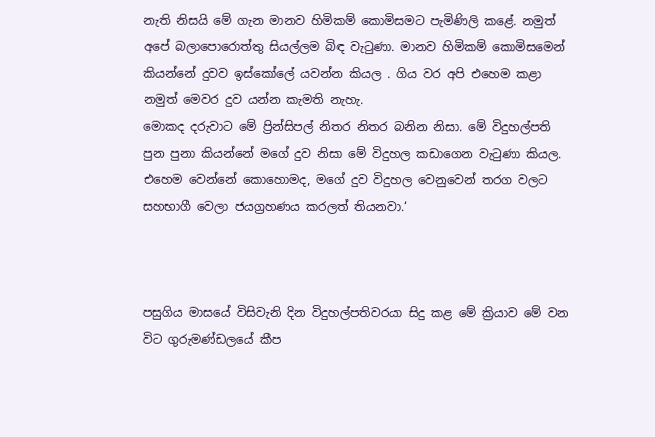නැති නිසයි මේ ගැන මානව හිමිකම් කොමිසමට පැමිණිලි කළේ. නමුත් අපේ බලාපොරොත්තු සියල්ලම බිඳ වැටුණා. මානව හිමිකම් කොමිසමෙන් කියන්නේ දුවව ඉස්කෝලේ යවන්න කියල . ගිය වර අපි එහෙම කළා නමුත් මෙවර දුව යන්න කැමති නැහැ.
මොකද දරුවාට මේ ප්‍රින්සිපල් නිතර නිතර බනින නිසා. මේ විදුහල්පති පුන පුනා කියන්නේ මගේ දුව නිසා මේ විදුහල කඩාගෙන වැටුණා කියල. එහෙම වෙන්නේ කොහොමද, මගේ දුව විදුහල වෙනුවෙන් තරග වලට සහභාගී වෙලා ජයග්‍රහණය කරලත් තියනවා.‘



පසුගිය මාසයේ විසිවැනි දින විදුහල්පතිවරයා සිදු කළ මේ ක්‍රියාව මේ වන විට ගුරුමණ්ඩලයේ කීප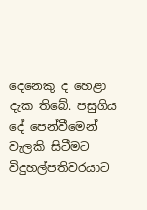දෙනෙකු ද හෙළා දැක තිබේ. පසුගිය දේ පෙන්වීමෙන් වැලකි සිටීමට විදුහල්පතිවරයාට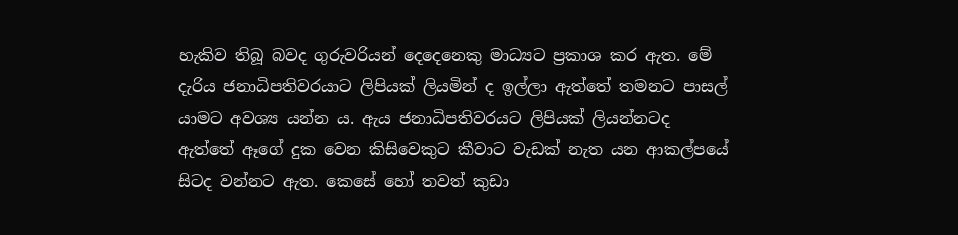හැකිව තිබූ බවද ගුරුවරියන් දෙදෙනෙකු මාධ්‍යට ප්‍රකාශ කර ඇත. මේ දැරිය ජනාධිපතිවරයාට ලිපියක් ලියමින් ද ඉල්ලා ඇත්තේ තමනට පාසල් යාමට අවශ්‍ය යන්න ය. ඇය ජනාධිපතිවරයට ලිපියක් ලියන්නටද
ඇත්තේ ඈගේ දුක වෙන කිසිවෙකුට කීවාට වැඩක් නැත යන ආකල්පයේ සිටද වන්නට ඇත. කෙසේ හෝ තවත් කුඩා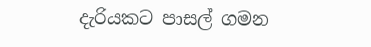දැරියකට පාසල් ගමන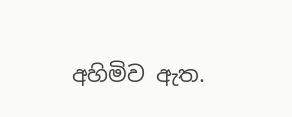අහිමිව ඇත.